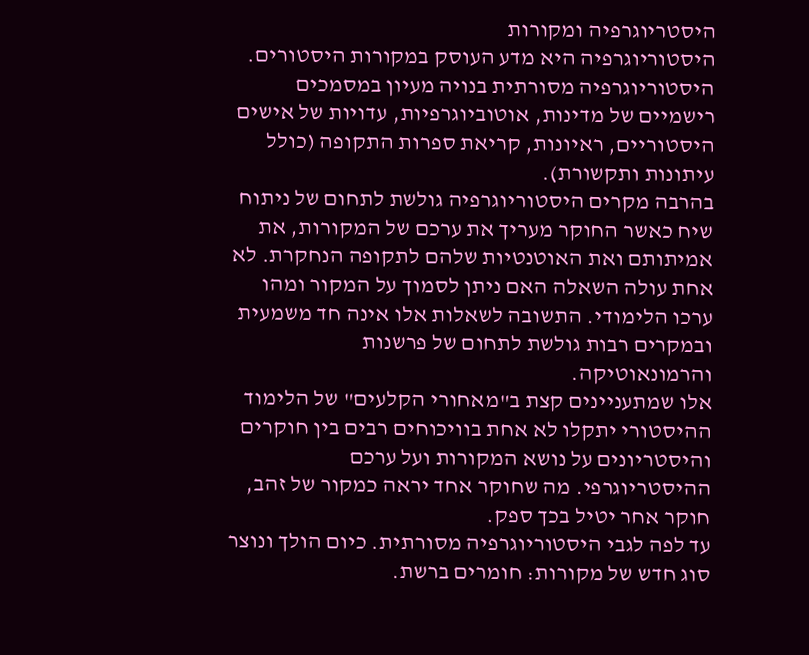היסטריוגרפיה ומקורות
היסטוריוגרפיה היא מדע העוסק במקורות היסטורים. היסטוריוגרפיה מסורתית בנויה מעיון במסמכים רישמיים של מדינות, אוטוביוגרפיות, עדויות של אישים היסטוריים, ראיונות, קריאת ספרות התקופה (כולל עיתונות ותקשורת).
בהרבה מקרים היסטוריוגרפיה גולשת לתחום של ניתוח שיח כאשר החוקר מעריך את ערכם של המקורות, את אמיתותם ואת האוטנטיות שלהם לתקופה הנחקרת. לא אחת עולה השאלה האם ניתן לסמוך על המקור ומהו ערכו הלימודי. התשובה לשאלות אלו אינה חד משמעית ובמקרים רבות גולשת לתחום של פרשנות והרמונאוטיקה.
אלו שמתעניינים קצת ב"מאחורי הקלעים" של הלימוד ההיסטורי יתקלו לא אחת בוויכוחים רבים בין חוקרים והיסטריונים על נושא המקורות ועל ערכם ההיסטריוגרפי. מה שחוקר אחד יראה כמקור של זהב, חוקר אחר יטיל בכך ספק.
עד לפה לגבי היסטוריוגרפיה מסורתית. כיום הולך ונוצר סוג חדש של מקורות: חומרים ברשת.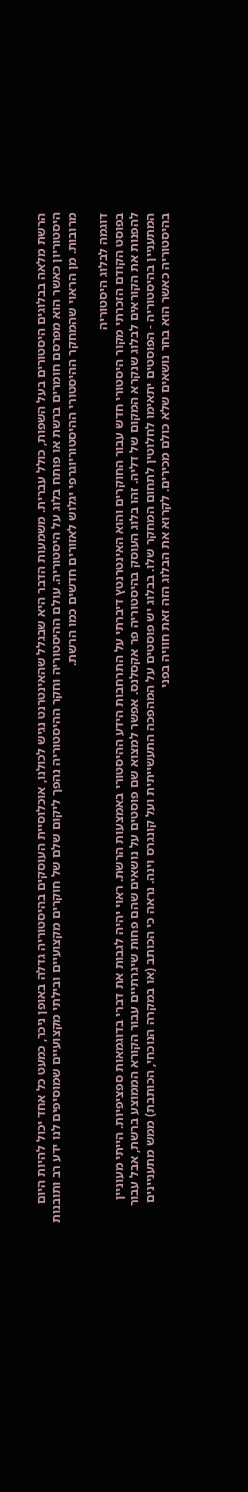הרשת מלאה בבלוגים היסטורים בעל השפות, כולל עברית. משמעות הדבר היא שבגלל שהאינטרנט נגיש לכולנו, אוכלוסיית העוסקים בהיסטוריה גדלה באופן ניכר, כמעט כל אחד יכול להיות היום היסטוריון כאשר הוא מפרסם חומרים ברשת או פותח בלוג על היסטוריה. עולם ההיסטוריה וחקר ההיסטוריה נהפך ליקום שלם של חוקרים מקצועיים ובילתי מקצועיים שמוסיפים לנו ידע רב ותובנות מרובות. מן הראוי שהמחקר ההיסטורי ההיסטוריוגרפי יגלוש לאזורים חדשים כמו הרשת.

דוגמה לבלוג היסטוריה
בפוסט הקודם הזכרתי מקור היסטורי חדש עבור החוקרים והוא האינטרנטץ דיברתי על התרחבות הידע ההיסטורי באמצעות הרשת. ראוי יהיה לגבות את דברי בדוגמאות ספציפיות. הייתי מעוניין להפנות את הקוראים לבלוג שנקרא המקום של דליה. זהו בלוג העוסק בהיסטוריה פר אקסלנס. אפשר למצוא שם פוסטים על נושאים שהם פחות שיגרתיים עבור הקורא הממוצע ברשת, אבל עבור המתעניין בהיסטוריה - הפוסטים יתאימו לחלוטין לתחום המחקר שלו. בבלוג יש פוסטים על המהפכה התעשייתית ועל קונגרס וינה. נראה כי הכותב (או במקרה הנוכחי, הכותבת) ממש מתעניינים בהיסטוריה כאשר הוא בחר נושאים שלא כולם מכירים. לקרוא את הבלוג הזה זאת חוויה בפני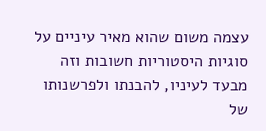עצמה משום שהוא מאיר עיניים על סוגיות היסטוריות חשובות וזה מבעד לעיניו, להבנתו ולפרשנותו של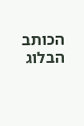הכותב הבלוג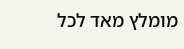מומלץ מאד לכל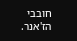חובבי הז'אנר.